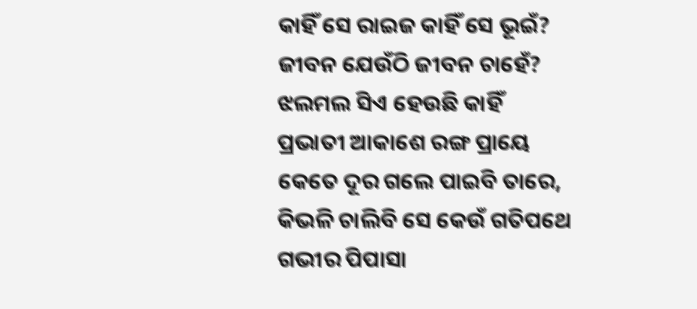କାହିଁ ସେ ରାଇଜ କାହିଁ ସେ ଭୂଇଁ?
ଜୀବନ ଯେଉଁଠି ଜୀବନ ଚାହେଁ?
ଝଲମଲ ସିଏ ହେଉଛି କାହିଁ
ପ୍ରଭାତୀ ଆକାଶେ ରଙ୍ଗ ପ୍ରାୟେ
କେତେ ଦୂର ଗଲେ ପାଇବି ତାରେ,
କିଭଳି ଚାଲିବି ସେ କେଉଁ ଗତିପଥେ
ଗଭୀର ପିପାସା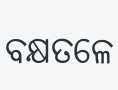ବକ୍ଷତଳେ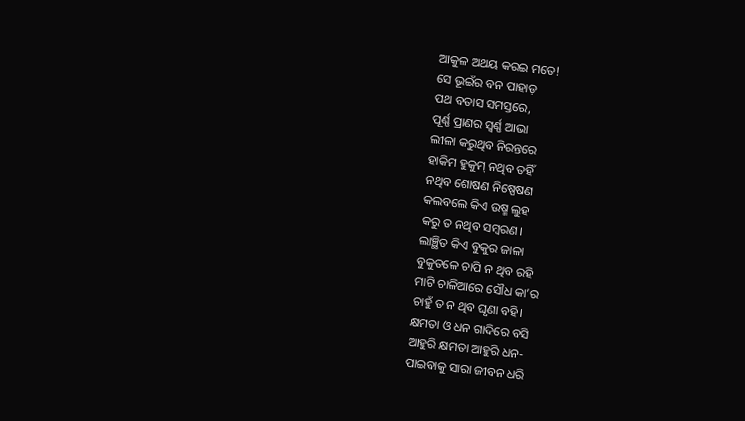ଆକୁଳ ଅଥୟ କରଇ ମତେ!
ସେ ଭୂଇଁର ବନ ପାହାଡ଼
ପଥ ବତାସ ସମସ୍ତରେ,
ପୂର୍ଣ୍ଣ ପ୍ରାଣର ସ୍ୱର୍ଣ୍ଣ ଆଭା
ଲୀଳା କରୁଥିବ ନିରନ୍ତରେ
ହାକିମ ହୁକୁମ୍ ନଥିବ ତହିଁ
ନଥିବ ଶୋଷଣ ନିଷ୍ପେଷଣ
କଲବଲେ କିଏ ଉଷ୍ମ ଲୁହ
କରୁ ତ ନଥିବ ସମ୍ବରଣ।
ଲାଞ୍ଛିତ କିଏ ବୁକୁର ଜାଳା
ବୁକୁତଳେ ଚାପି ନ ଥିବ ରହି
ମାଟି ଚାଳିଆରେ ସୌଧ କା’ର
ଚାହୁଁ ତ ନ ଥିବ ଘୃଣା ବହି।
କ୍ଷମତା ଓ ଧନ ଗାଦିରେ ବସି
ଆହୁରି କ୍ଷମତା ଆହୁରି ଧନ-
ପାଇବାକୁ ସାରା ଜୀବନ ଧରି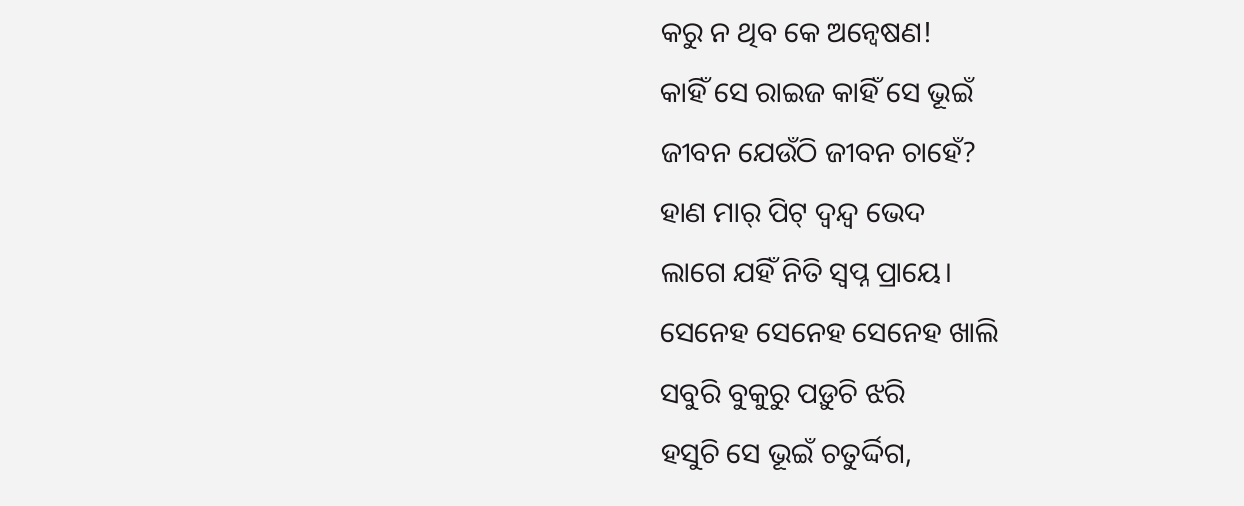କରୁ ନ ଥିବ କେ ଅନ୍ୱେଷଣ!
କାହିଁ ସେ ରାଇଜ କାହିଁ ସେ ଭୂଇଁ
ଜୀବନ ଯେଉଁଠି ଜୀବନ ଚାହେଁ?
ହାଣ ମାର୍ ପିଟ୍ ଦ୍ୱନ୍ଦ୍ୱ ଭେଦ
ଲାଗେ ଯହିଁ ନିତି ସ୍ୱପ୍ନ ପ୍ରାୟେ।
ସେନେହ ସେନେହ ସେନେହ ଖାଲି
ସବୁରି ବୁକୁରୁ ପଡ଼ୁଚି ଝରି
ହସୁଚି ସେ ଭୂଇଁ ଚତୁର୍ଦ୍ଦିଗ,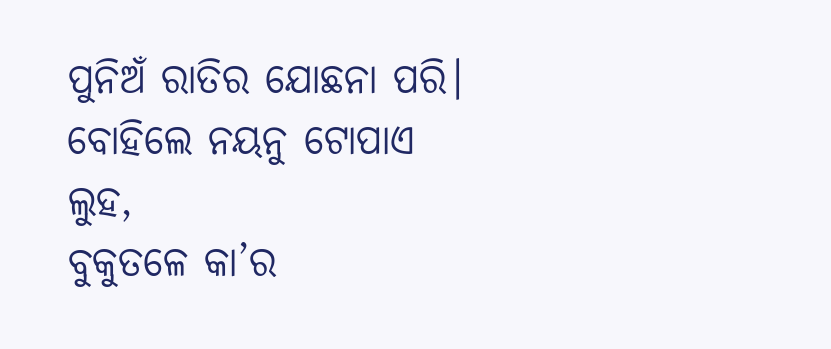ପୁନିଅଁ ରାତିର ଯୋଛନା ପରି।
ବୋହିଲେ ନୟନୁ ଟୋପାଏ ଲୁହ,
ବୁକୁତଳେ କା’ର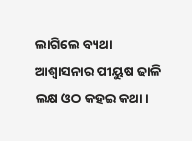ଲାଗିଲେ ବ୍ୟଥା
ଆଶ୍ୱାସନାର ପୀୟୁଷ ଢାଳି
ଲକ୍ଷ ଓଠ କହଇ କଥା।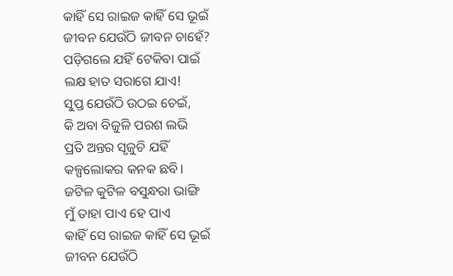କାହିଁ ସେ ରାଇଜ କାହିଁ ସେ ଭୂଇଁ
ଜୀବନ ଯେଉଁଠି ଜୀବନ ଚାହେଁ?
ପଡ଼ିଗଲେ ଯହିଁ ଟେକିବା ପାଇଁ
ଲକ୍ଷ ହାତ ସରାଗେ ଯାଏ!
ସୁପ୍ତ ଯେଉଁଠି ଉଠଇ ଚେଇଁ,
କି ଅବା ବିଜୁଳି ପରଶ ଲଭି
ପ୍ରତି ଅନ୍ତର ସୃଜୁଚି ଯହିଁ
କଳ୍ପଲୋକର କନକ ଛବି।
ଜଟିଳ କୁଟିଳ ବସୁନ୍ଧରା ଭାଙ୍ଗି
ମୁଁ ତାହା ପାଏ ହେ ପାଏ
କାହିଁ ସେ ରାଇଜ କାହିଁ ସେ ଭୂଇଁ
ଜୀବନ ଯେଉଁଠି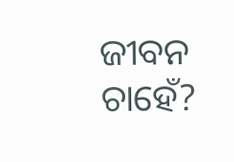ଜୀବନ ଚାହେଁ?